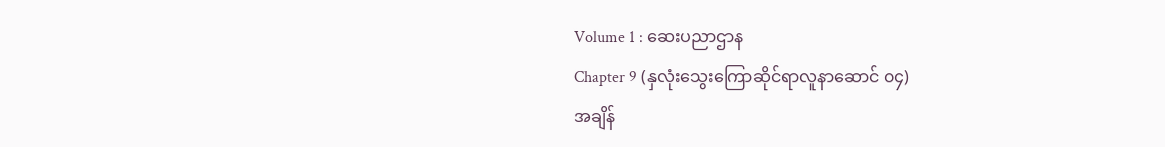Volume 1 : ဆေးပညာဌာန
Chapter 9 (နှလုံးသွေးကြောဆိုင်ရာလူနာဆောင် ၀၄)
အချိန်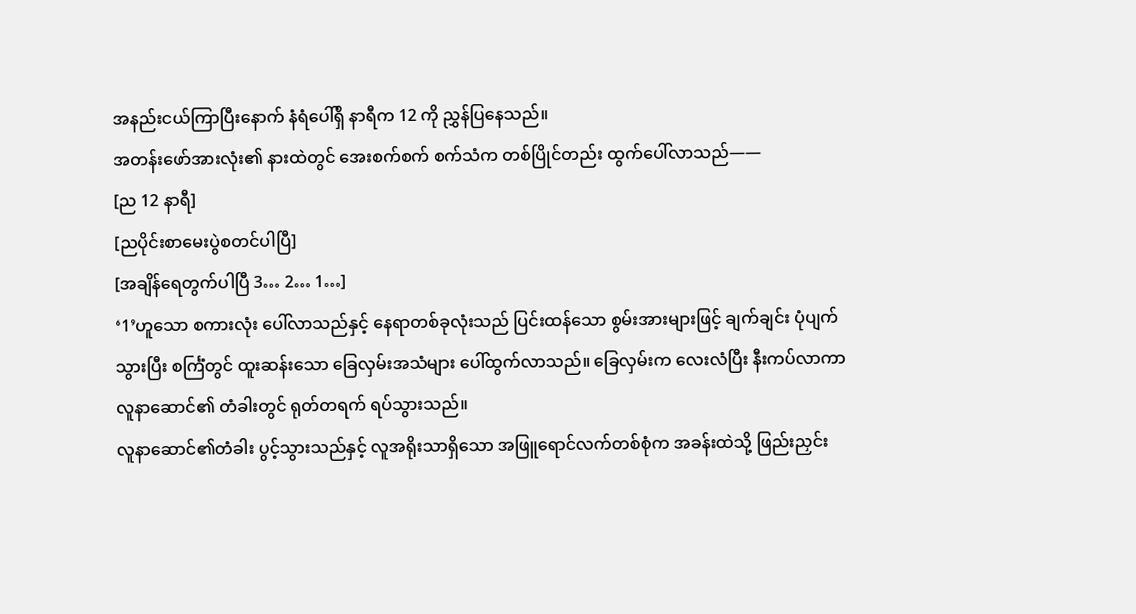အနည်းငယ်ကြာပြီးနောက် နံရံပေါ်ရှိ နာရီက 12 ကို ညွှန်ပြနေသည်။
အတန်းဖော်အားလုံး၏ နားထဲတွင် အေးစက်စက် စက်သံက တစ်ပြိုင်တည်း ထွက်ပေါ်လာသည်——
[ည 12 နာရီ]
[ညပိုင်းစာမေးပွဲစတင်ပါပြီ]
[အချိန်ရေတွက်ပါပြီ 3… 2… 1…]
‘1’ဟူသော စကားလုံး ပေါ်လာသည်နှင့် နေရာတစ်ခုလုံးသည် ပြင်းထန်သော စွမ်းအားများဖြင့် ချက်ချင်း ပုံပျက်သွားပြီး စင်္ကြံတွင် ထူးဆန်းသော ခြေလှမ်းအသံများ ပေါ်ထွက်လာသည်။ ခြေလှမ်းက လေးလံပြီး နီးကပ်လာကာ လူနာဆောင်၏ တံခါးတွင် ရုတ်တရက် ရပ်သွားသည်။
လူနာဆောင်၏တံခါး ပွင့်သွားသည်နှင့် လူအရိုးသာရှိသော အဖြူရောင်လက်တစ်စုံက အခန်းထဲသို့ ဖြည်းညှင်း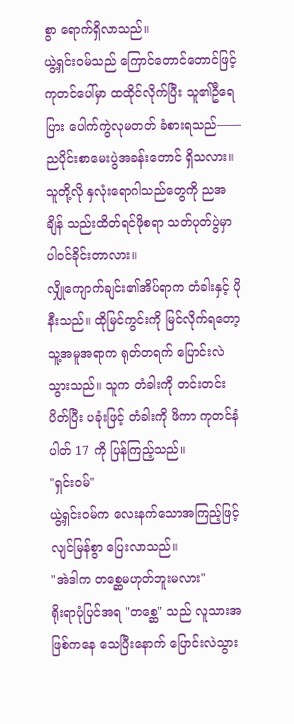စွာ ရောက်ရှိလာသည်။
ယွဲ့ရှင်းဝမ်သည် ကြောင်တောင်တောင်ဖြင့် ကုတင်ပေါ်မှာ ထထိုင်လိုက်ပြီး သူ၏ဦရေပြား ပေါက်ကွဲလုမတတ် ခံစားရသည်——
ညပိုင်းစာမေးပွဲအခန်းတောင် ရှိသလား။ သူတို့လို နှလုံးရောဂါသည်တွေကို ညအချိန် သည်းထိတ်ရင်ဖိုစရာ သတ်ပုတ်ပွဲမှာ ပါဝင်ခိုင်းတာလား။
လျှိုကျောက်ချင်း၏အိပ်ရာက တံခါးနှင့် ပိုနီးသည်။ ထိုမြင်ကွင်းကို မြင်လိုက်ရတော့ သူ့အမူအရာက ရုတ်တရက် ပြောင်းလဲသွားသည်။ သူက တံခါးကို တင်းတင်းပိတ်ပြီး ပခုံးဖြင့် တံခါးကို ဖိကာ ကုတင်နံပါတ် 17 ကို ပြန်ကြည့်သည်။
"ရှင်းဝမ်"
ယွဲ့ရှင်းဝမ်က လေးနက်သောအကြည့်ဖြင့် လျင်မြန်စွာ ပြေးလာသည်။
"အဲဒါက တစ္ဆေမဟုတ်ဘူးမလား"
ရိုးရာပုံပြင်အရ "တစ္ဆေ" သည် လူသားအဖြစ်ကနေ သေပြီးနောက် ပြောင်းလဲသွား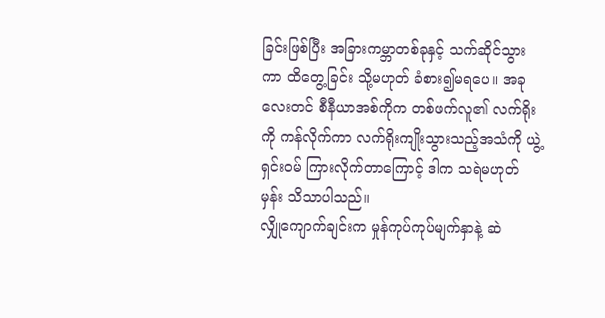ခြင်းဖြစ်ပြီး အခြားကမ္ဘာတစ်ခုနှင့် သက်ဆိုင်သွားကာ ထိတွေ့ခြင်း သို့မဟုတ် ခံစား၍မရပေ။ အခုလေးတင် စီနီယာအစ်ကိုက တစ်ဖက်လူ၏ လက်ရိုးကို ကန်လိုက်ကာ လက်ရိုးကျိုးသွားသည့်အသံကို ယွဲ့ရှင်းဝမ် ကြားလိုက်တာကြောင့် ဒါက သရဲမဟုတ်မှန်း သိသာပါသည်။
လျှိုကျောက်ချင်းက မှုန်ကုပ်ကုပ်မျက်နှာနဲ့ ဆဲ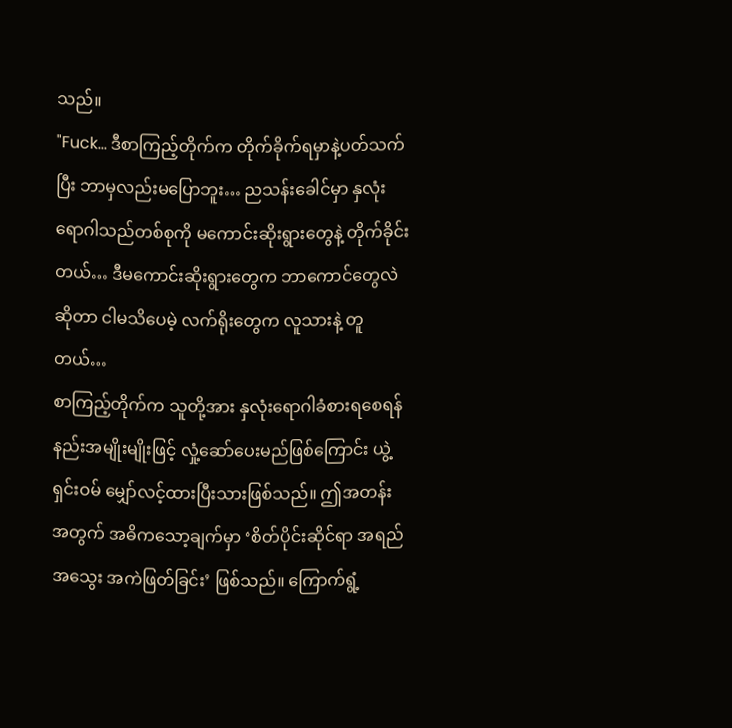သည်။
"Fuck… ဒီစာကြည့်တိုက်က တိုက်ခိုက်ရမှာနဲ့ပတ်သက်ပြီး ဘာမှလည်းမပြောဘူး… ညသန်းခေါင်မှာ နှလုံးရောဂါသည်တစ်စုကို မကောင်းဆိုးရွားတွေနဲ့ တိုက်ခိုင်းတယ်… ဒီမကောင်းဆိုးရွားတွေက ဘာကောင်တွေလဲဆိုတာ ငါမသိပေမဲ့ လက်ရိုးတွေက လူသားနဲ့ တူတယ်…
စာကြည့်တိုက်က သူတို့အား နှလုံးရောဂါခံစားရစေရန် နည်းအမျိုးမျိုးဖြင့် လှုံ့ဆော်ပေးမည်ဖြစ်ကြောင်း ယွဲ့ရှင်းဝမ် မျှော်လင့်ထားပြီးသားဖြစ်သည်။ ဤအတန်းအတွက် အဓိကသော့ချက်မှာ ‘စိတ်ပိုင်းဆိုင်ရာ အရည်အသွေး အကဲဖြတ်ခြင်း’ ဖြစ်သည်။ ကြောက်ရွံ့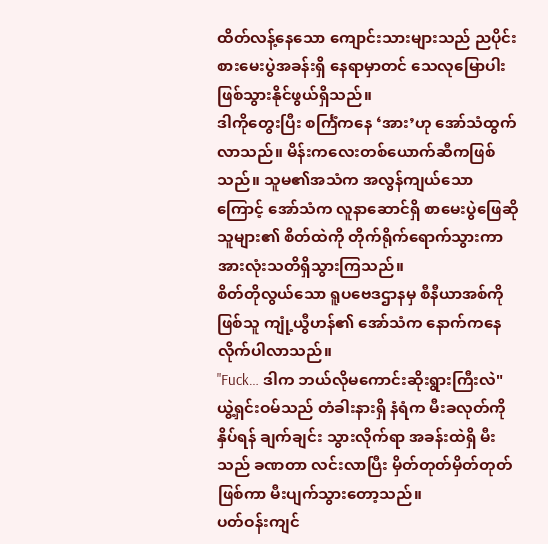ထိတ်လန့်နေသော ကျောင်းသားများသည် ညပိုင်းစားမေးပွဲအခန်းရှိ နေရာမှာတင် သေလုမြောပါး ဖြစ်သွားနိုင်ဖွယ်ရှိသည်။
ဒါကိုတွေးပြီး စင်္ကြံကနေ ‘အား’ဟု အော်သံထွက်လာသည်။ မိန်းကလေးတစ်ယောက်ဆီကဖြစ်သည်။ သူမ၏အသံက အလွန်ကျယ်သောကြောင့် အော်သံက လူနာဆောင်ရှိ စာမေးပွဲဖြေဆိုသူများ၏ စိတ်ထဲကို တိုက်ရိုက်ရောက်သွားကာ အားလုံးသတိရှိသွားကြသည်။
စိတ်တိုလွယ်သော ရူပဗေဒဌာနမှ စီနီယာအစ်ကိုဖြစ်သူ ကျုံ့ယွီဟန်၏ အော်သံက နောက်ကနေ လိုက်ပါလာသည်။
"Fuck… ဒါက ဘယ်လိုမကောင်းဆိုးရွားကြီးလဲ"
ယွဲ့ရှင်းဝမ်သည် တံခါးနားရှိ နံရံက မီးခလုတ်ကို နှိပ်ရန် ချက်ချင်း သွားလိုက်ရာ အခန်းထဲရှိ မီးသည် ခဏတာ လင်းလာပြီး မှိတ်တုတ်မှိတ်တုတ်ဖြစ်ကာ မီးပျက်သွားတော့သည်။
ပတ်ဝန်းကျင်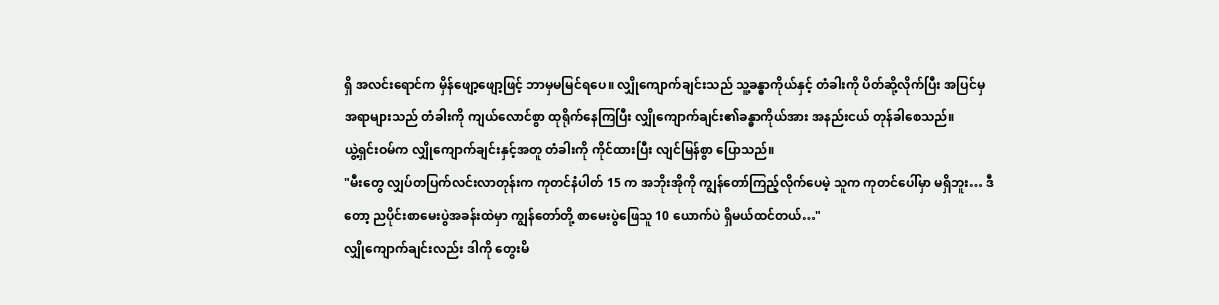ရှိ အလင်းရောင်က မှိန်ဖျော့ဖျော့ဖြင့် ဘာမှမမြင်ရပေ။ လျှိုကျောက်ချင်းသည် သူ့ခန္ဓာကိုယ်နှင့် တံခါးကို ပိတ်ဆို့လိုက်ပြီး အပြင်မှ အရာများသည် တံခါးကို ကျယ်လောင်စွာ ထုရိုက်နေကြပြီး လျှိုကျောက်ချင်း၏ခန္ဓာကိုယ်အား အနည်းငယ် တုန်ခါစေသည်။
ယွဲ့ရှင်းဝမ်က လျှိုကျောက်ချင်းနှင့်အတူ တံခါးကို ကိုင်ထားပြီး လျင်မြန်စွာ ပြောသည်။
"မီးတွေ လျှပ်တပြက်လင်းလာတုန်းက ကုတင်နံပါတ် 15 က အဘိုးအိုကို ကျွန်တော်ကြည့်လိုက်ပေမဲ့ သူက ကုတင်ပေါ်မှာ မရှိဘူး… ဒီတော့ ညပိုင်းစာမေးပွဲအခန်းထဲမှာ ကျွန်တော်တို့ စာမေးပွဲဖြေသူ 10 ယောက်ပဲ ရှိမယ်ထင်တယ်…"
လျှိုကျောက်ချင်းလည်း ဒါကို တွေးမိ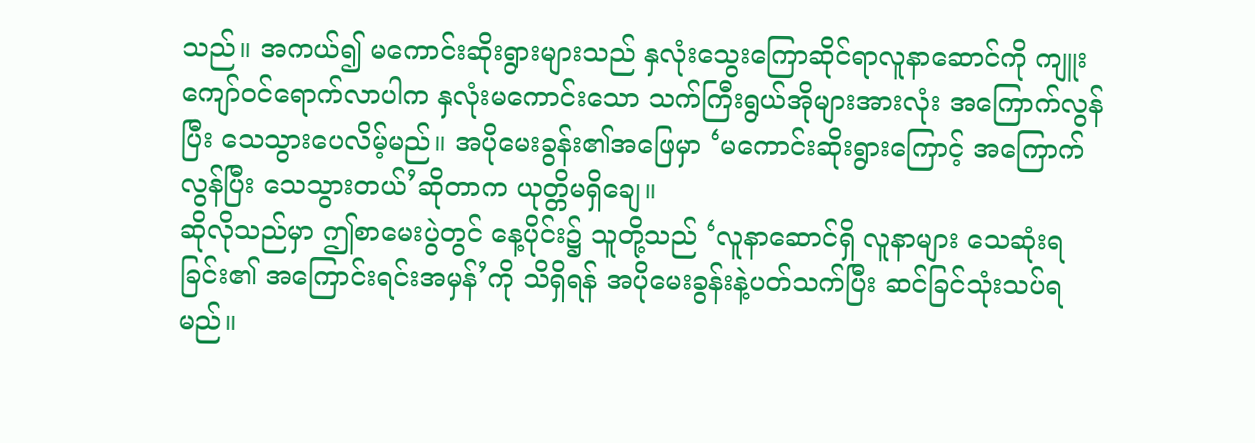သည်။ အကယ်၍ မကောင်းဆိုးရွားများသည် နှလုံးသွေးကြောဆိုင်ရာလူနာဆောင်ကို ကျူးကျော်ဝင်ရောက်လာပါက နှလုံးမကောင်းသော သက်ကြီးရွယ်အိုများအားလုံး အကြောက်လွန်ပြီး သေသွားပေလိမ့်မည်။ အပိုမေးခွန်း၏အဖြေမှာ ‘မကောင်းဆိုးရွားကြောင့် အကြောက်လွန်ပြီး သေသွားတယ်’ဆိုတာက ယုတ္တိမရှိချေ။
ဆိုလိုသည်မှာ ဤစာမေးပွဲတွင် နေ့ပိုင်း၌ သူတို့သည် ‘လူနာဆောင်ရှိ လူနာများ သေဆုံးရခြင်း၏ အကြောင်းရင်းအမှန်’ကို သိရှိရန် အပိုမေးခွန်းနဲ့ပတ်သက်ပြီး ဆင်ခြင်သုံးသပ်ရမည်။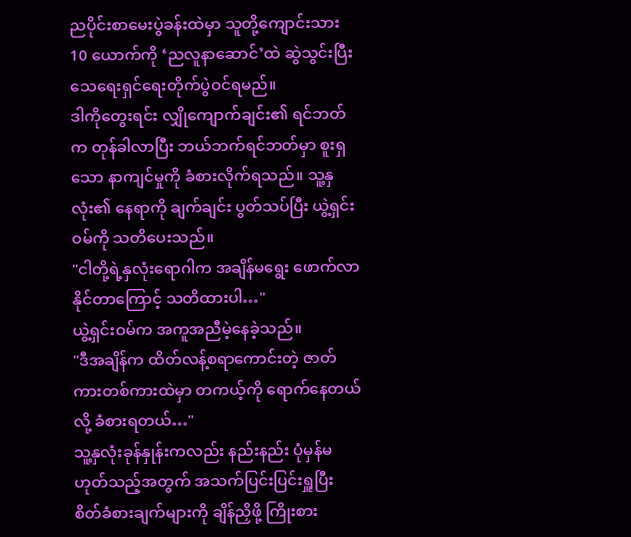ညပိုင်းစာမေးပွဲခန်းထဲမှာ သူတို့ကျောင်းသား 10 ယောက်ကို ‘ညလူနာဆောင်’ထဲ ဆွဲသွင်းပြီး သေရေးရှင်ရေးတိုက်ပွဲဝင်ရမည်။
ဒါကိုတွေးရင်း လျှိုကျောက်ချင်း၏ ရင်ဘတ်က တုန်ခါလာပြီး ဘယ်ဘက်ရင်ဘတ်မှာ စူးရှသော နာကျင်မှုကို ခံစားလိုက်ရသည်။ သူ့နှလုံး၏ နေရာကို ချက်ချင်း ပွတ်သပ်ပြီး ယွဲ့ရှင်းဝမ်ကို သတိပေးသည်။
"ငါတို့ရဲ့နှလုံးရောဂါက အချိန်မရွေး ဖောက်လာနိုင်တာကြောင့် သတိထားပါ…"
ယွဲ့ရှင်းဝမ်က အကူအညီမဲ့နေခဲ့သည်။
"ဒီအချိန်က ထိတ်လန့်စရာကောင်းတဲ့ ဇာတ်ကားတစ်ကားထဲမှာ တကယ့်ကို ရောက်နေတယ်လို့ ခံစားရတယ်…"
သူ့နှလုံးခုန်နှုန်းကလည်း နည်းနည်း ပုံမှန်မဟုတ်သည့်အတွက် အသက်ပြင်းပြင်းရှူပြီး စိတ်ခံစားချက်များကို ချိန်ညှိဖို့ ကြိုးစား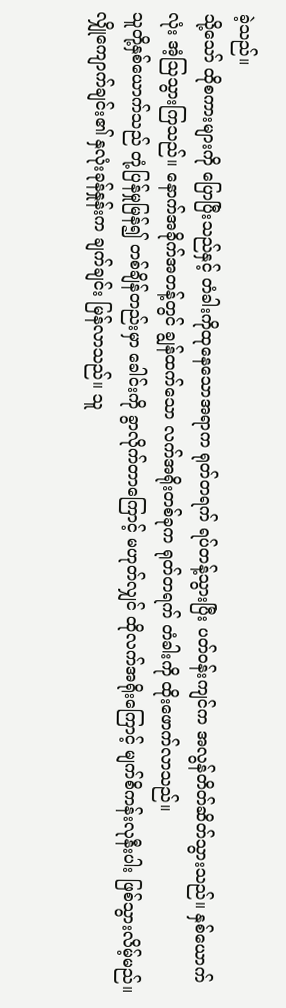ခဲ့သည်။
သို့သော် ထိုစကားများကို ပြောပြီးသည်နှင့် တံခါးကိုထုနေသောအရာက ရုတ်တရက် ရပ်တန့်သွားပြီး ပတ်ဝန်းကျင်က အလွန်တိတ်ဆိတ်သွားသည်။ နှစ်ယောက်လုံး အံ့ဩသွားကြသည်။ နောက်အခိုက်အတန့်တွင် ချွန်ထက်သော လက်အရိုးတစ်ခုက ရုတ်တရက် တံခါးကို ထိုးဖောက်လာသည်။
သူတို့နှစ်ယောက်သည် တုံ့ပြန်မှုမြန်၍ တစ်ချိန်တည်းမှာ ခေါင်းကို ခွာလိုက်တာကြောင့် မဟုတ်လျှင် ထိုလက်အရိုးကြောင့် မျက်စိကန်းလုနီးပါး ဖြစ်သွားလိမ့်မည်။
လျှိုကျောက်ချင်း၏ နှလုံးခုန်နှုန်းက ချက်ချင်း မြန်လာသည်။ သူ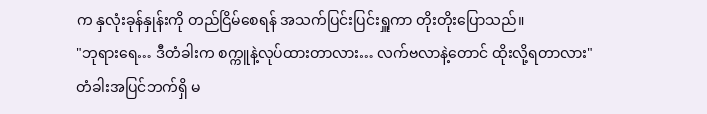က နှလုံးခုန်နှုန်းကို တည်ငြိမ်စေရန် အသက်ပြင်းပြင်းရှူကာ တိုးတိုးပြောသည်။
"ဘုရားရေ… ဒီတံခါးက စက္ကူနဲ့လုပ်ထားတာလား… လက်ဗလာနဲ့တောင် ထိုးလို့ရတာလား"
တံခါးအပြင်ဘက်ရှိ မ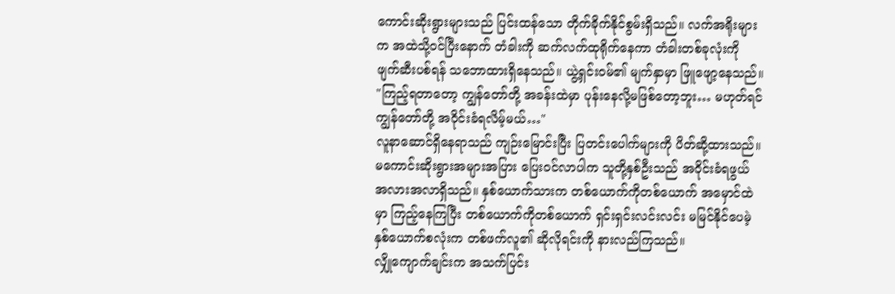ကောင်းဆိုးရွားများသည် ပြင်းထန်သော တိုက်ခိုက်နိုင်စွမ်းရှိသည်။ လက်အရိုးများက အထဲသို့ဝင်ပြီးနောက် တံခါးကို ဆက်လက်ထုရိုက်နေကာ တံခါးတစ်ခုလုံးကို ဖျက်ဆီးပစ်ရန် သဘောထားရှိနေသည်။ ယွဲ့ရှင်းဝမ်၏ မျက်နှာမှာ ဖြူဖျော့နေသည်။
"ကြည့်ရတာတော့ ကျွန်တော်တို့ အခန်းထဲမှာ ပုန်းနေလို့မဖြစ်တော့ဘူး… မဟုတ်ရင် ကျွန်တော်တို့ အဝိုင်းခံရလိမ့်မယ်…"
လူနာဆောင်ရှိနေရာသည် ကျဉ်းမြောင်းပြီး ပြတင်းပေါက်များကို ပိတ်ဆို့ထားသည်။ မကောင်းဆိုးရွားအများအပြား ပြေးဝင်လာပါက သူတို့နှစ်ဦးသည် အဝိုင်းခံရဖွယ် အလားအလာရှိသည်။ နှစ်ယောက်သားက တစ်ယောက်ကိုတစ်ယောက် အမှောင်ထဲမှာ ကြည့်နေကြပြီး တစ်ယောက်ကိုတစ်ယောက် ရှင်းရှင်းလင်းလင်း မမြင်နိုင်ပေမဲ့ နှစ်ယောက်စလုံးက တစ်ဖက်လူ၏ ဆိုလိုရင်းကို နားလည်ကြသည်။
လျှိုကျောက်ချင်းက အသက်ပြင်း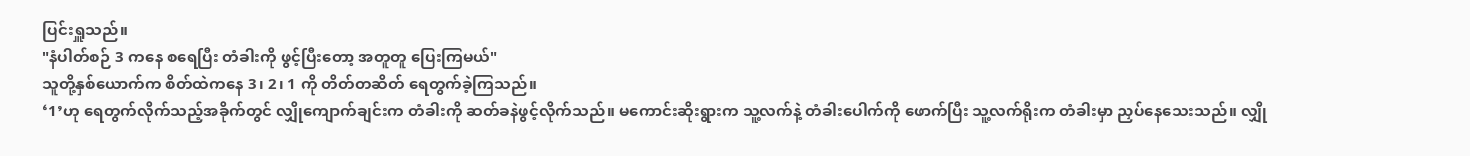ပြင်းရှူသည်။
"နံပါတ်စဉ် 3 ကနေ စရေပြီး တံခါးကို ဖွင့်ပြီးတော့ အတူတူ ပြေးကြမယ်"
သူတို့နှစ်ယောက်က စိတ်ထဲကနေ 3၊ 2၊ 1 ကို တိတ်တဆိတ် ရေတွက်ခဲ့ကြသည်။
‘1’ဟု ရေတွက်လိုက်သည့်အခိုက်တွင် လျှိုကျောက်ချင်းက တံခါးကို ဆတ်ခနဲဖွင့်လိုက်သည်။ မကောင်းဆိုးရွားက သူ့လက်နဲ့ တံခါးပေါက်ကို ဖောက်ပြီး သူ့လက်ရိုးက တံခါးမှာ ညှပ်နေသေးသည်။ လျှို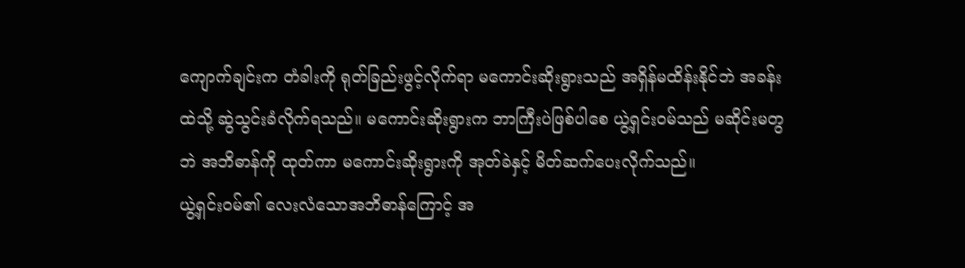ကျောက်ချင်းက တံခါးကို ရုတ်ခြည်းဖွင့်လိုက်ရာ မကောင်းဆိုးရွားသည် အရှိန်မထိန်းနိုင်ဘဲ အခန်းထဲသို့ ဆွဲသွင်းခံလိုက်ရသည်။ မကောင်းဆိုးရွားက ဘာကြီးပဲဖြစ်ပါစေ ယွဲ့ရှင်းဝမ်သည် မဆိုင်းမတွဘဲ အဘိဓာန်ကို ထုတ်ကာ မကောင်းဆိုးရွားကို အုတ်ခဲနှင့် မိတ်ဆက်ပေးလိုက်သည်။
ယွဲ့ရှင်းဝမ်၏ လေးလံသောအဘိဓာန်ကြောင့် အ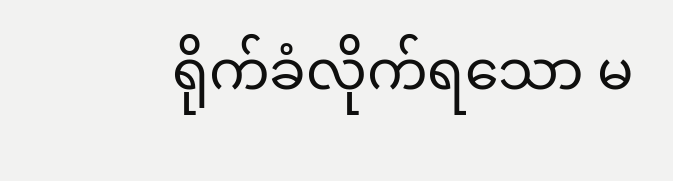ရိုက်ခံလိုက်ရသော မ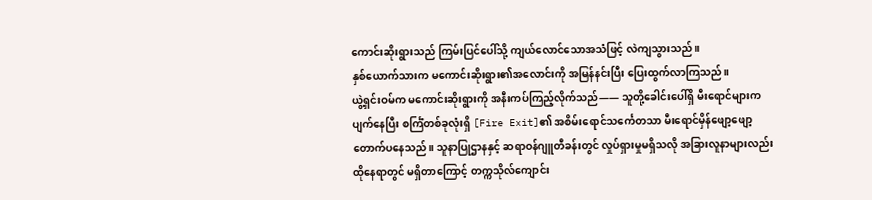ကောင်းဆိုးရွားသည် ကြမ်းပြင်ပေါ်သို့ ကျယ်လောင်သောအသံဖြင့် လဲကျသွားသည်။
နှစ်ယောက်သားက မကောင်းဆိုးရွား၏အလောင်းကို အမြန်နင်းပြီး ပြေးထွက်လာကြသည်။
ယွဲ့ရှင်းဝမ်က မကောင်းဆိုးရွားကို အနီးကပ်ကြည့်လိုက်သည်—— သူတို့ခေါင်းပေါ်ရှိ မီးရောင်များက ပျက်နေပြီး စင်္ကြံတစ်ခုလုံးရှိ [Fire Exit]၏ အစိမ်းရောင်သင်္ကေတသာ မီးရောင်မှိန်ဖျော့ဖျော့ တောက်ပနေသည်။ သူနာပြုဌာနနှင့် ဆရာဝန်ဂျူတီခန်းတွင် လှုပ်ရှားမှုမရှိသလို အခြားလူနာများလည်း ထိုနေရာတွင် မရှိတာကြောင့် တက္ကသိုလ်ကျောင်း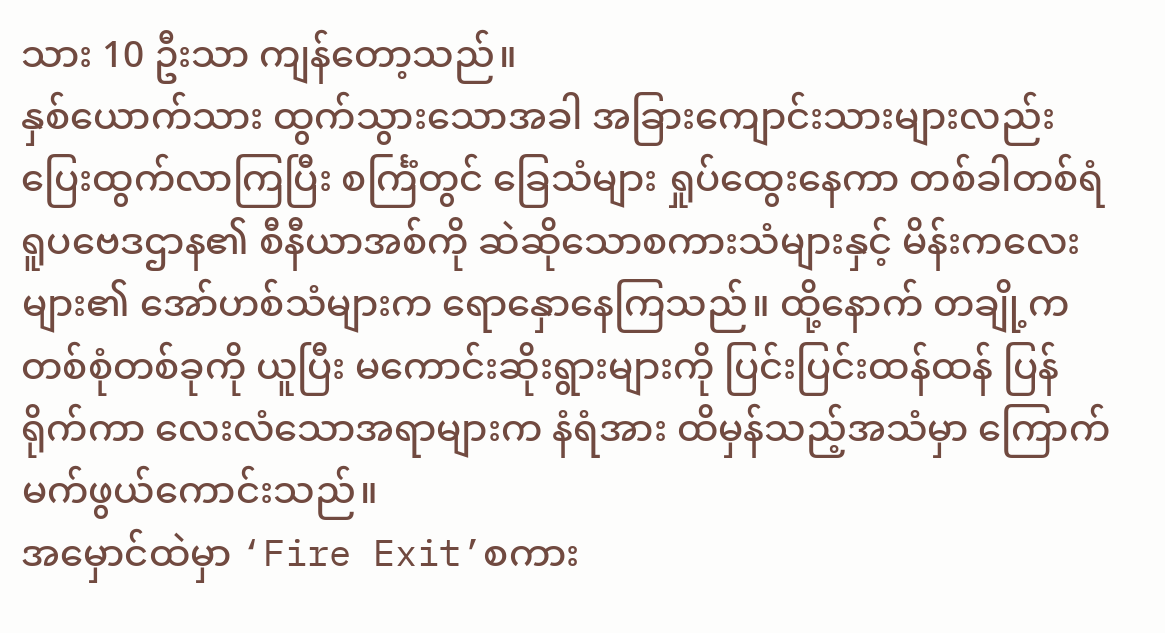သား 10 ဦးသာ ကျန်တော့သည်။
နှစ်ယောက်သား ထွက်သွားသောအခါ အခြားကျောင်းသားများလည်း ပြေးထွက်လာကြပြီး စင်္ကြံတွင် ခြေသံများ ရှုပ်ထွေးနေကာ တစ်ခါတစ်ရံ ရူပဗေဒဌာန၏ စီနီယာအစ်ကို ဆဲဆိုသောစကားသံများနှင့် မိန်းကလေးများ၏ အော်ဟစ်သံများက ရောနှောနေကြသည်။ ထို့နောက် တချို့က တစ်စုံတစ်ခုကို ယူပြီး မကောင်းဆိုးရွားများကို ပြင်းပြင်းထန်ထန် ပြန်ရိုက်ကာ လေးလံသောအရာများက နံရံအား ထိမှန်သည့်အသံမှာ ကြောက်မက်ဖွယ်ကောင်းသည်။
အမှောင်ထဲမှာ ‘Fire Exit’စကား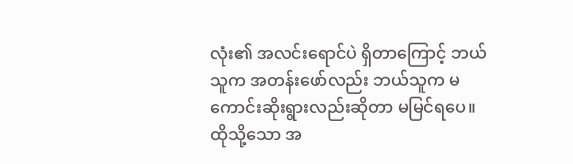လုံး၏ အလင်းရောင်ပဲ ရှိတာကြောင့် ဘယ်သူက အတန်းဖော်လည်း ဘယ်သူက မကောင်းဆိုးရွားလည်းဆိုတာ မမြင်ရပေ။
ထိုသို့သော အ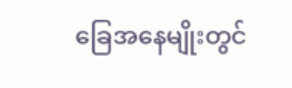ခြေအနေမျိုးတွင်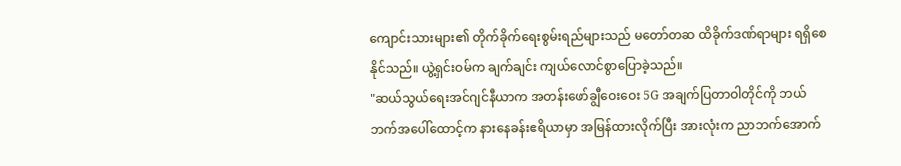ကျောင်းသားများ၏ တိုက်ခိုက်ရေးစွမ်းရည်များသည် မတော်တဆ ထိခိုက်ဒဏ်ရာများ ရရှိစေနိုင်သည်။ ယွဲ့ရှင်းဝမ်က ချက်ချင်း ကျယ်လောင်စွာပြောခဲ့သည်။
"ဆယ်သွယ်ရေးအင်ဂျင်နီယာက အတန်းဖော်ချွီဝေးဝေး 5G အချက်ပြတာဝါတိုင်ကို ဘယ်ဘက်အပေါ်ထောင့်က နားနေခန်းဧရိယာမှာ အမြန်ထားလိုက်ပြီး အားလုံးက ညာဘက်အောက်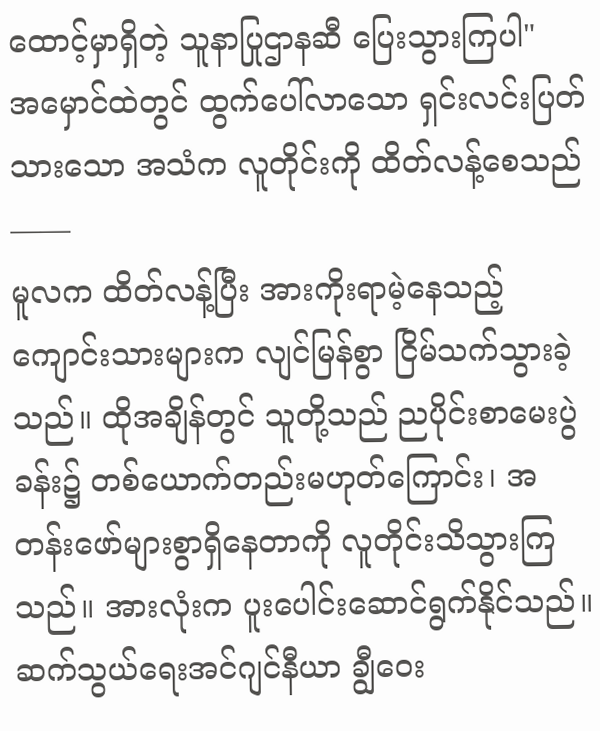ထောင့်မှာရှိတဲ့ သူနာပြုဌာနဆီ ပြေးသွားကြပါ"
အမှောင်ထဲတွင် ထွက်ပေါ်လာသော ရှင်းလင်းပြတ်သားသော အသံက လူတိုင်းကို ထိတ်လန့်စေသည်——
မူလက ထိတ်လန့်ပြီး အားကိုးရာမဲ့နေသည့် ကျောင်းသားများက လျင်မြန်စွာ ငြိမ်သက်သွားခဲ့သည်။ ထိုအချိန်တွင် သူတို့သည် ညပိုင်းစာမေးပွဲခန်း၌ တစ်ယောက်တည်းမဟုတ်ကြောင်း၊ အတန်းဖော်များစွာရှိနေတာကို လူတိုင်းသိသွားကြသည်။ အားလုံးက ပူးပေါင်းဆောင်ရွက်နိုင်သည်။
ဆက်သွယ်ရေးအင်ဂျင်နီယာ ချွီဝေး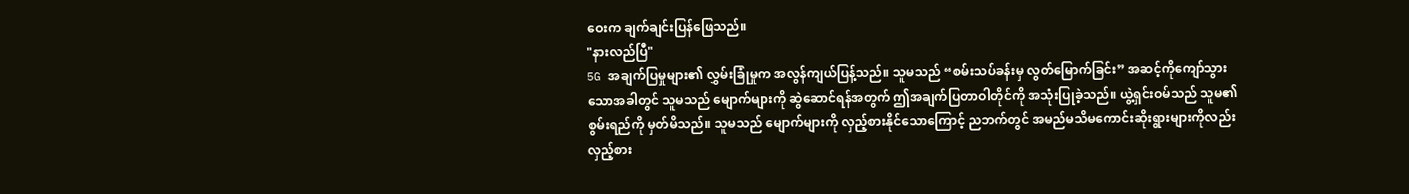ဝေးက ချက်ချင်းပြန်ဖြေသည်။
"နားလည်ပြီ"
5G အချက်ပြမှုများ၏ လွှမ်းခြုံမှုက အလွန်ကျယ်ပြန့်သည်။ သူမသည် “စမ်းသပ်ခန်းမှ လွတ်မြောက်ခြင်း” အဆင့်ကိုကျော်သွားသောအခါတွင် သူမသည် မျောက်များကို ဆွဲဆောင်ရန်အတွက် ဤအချက်ပြတာဝါတိုင်ကို အသုံးပြုခဲ့သည်။ ယွဲ့ရှင်းဝမ်သည် သူမ၏ စွမ်းရည်ကို မှတ်မိသည်။ သူမသည် မျောက်များကို လှည့်စားနိုင်သောကြောင့် ညဘက်တွင် အမည်မသိမကောင်းဆိုးရွားများကိုလည်း လှည့်စား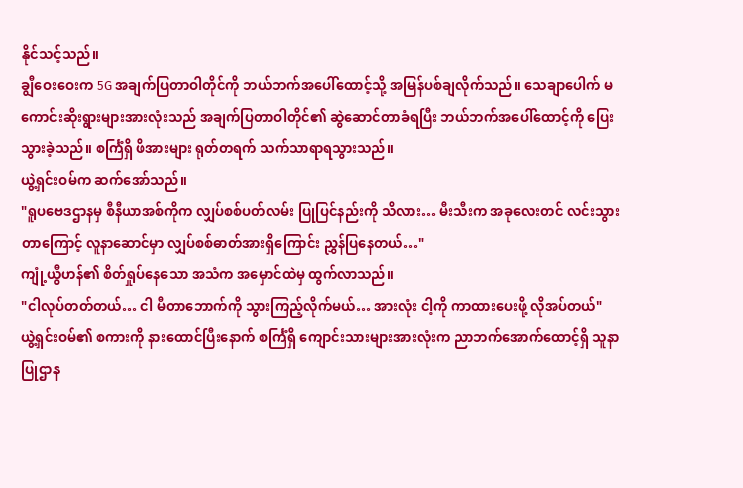နိုင်သင့်သည်။
ချွီဝေးဝေးက 5G အချက်ပြတာဝါတိုင်ကို ဘယ်ဘက်အပေါ်ထောင့်သို့ အမြန်ပစ်ချလိုက်သည်။ သေချာပေါက် မကောင်းဆိုးရွားများအားလုံးသည် အချက်ပြတာဝါတိုင်၏ ဆွဲဆောင်တာခံရပြီး ဘယ်ဘက်အပေါ်ထောင့်ကို ပြေးသွားခဲ့သည်။ စင်္ကြံရှိ ဖိအားများ ရုတ်တရက် သက်သာရာရသွားသည်။
ယွဲ့ရှင်းဝမ်က ဆက်အော်သည်။
"ရူပဗေဒဌာနမှ စီနီယာအစ်ကိုက လျှပ်စစ်ပတ်လမ်း ပြုပြင်နည်းကို သိလား… မီးသီးက အခုလေးတင် လင်းသွားတာကြောင့် လူနာဆောင်မှာ လျှပ်စစ်ဓာတ်အားရှိကြောင်း ညွှန်ပြနေတယ်…"
ကျုံ့ယွီဟန်၏ စိတ်ရှုပ်နေသော အသံက အမှောင်ထဲမှ ထွက်လာသည်။
"ငါလုပ်တတ်တယ်… ငါ မီတာဘောက်ကို သွားကြည့်လိုက်မယ်… အားလုံး ငါ့ကို ကာထားပေးဖို့ လိုအပ်တယ်"
ယွဲ့ရှင်းဝမ်၏ စကားကို နားထောင်ပြီးနောက် စင်္ကြံရှိ ကျောင်းသားများအားလုံးက ညာဘက်အောက်ထောင့်ရှိ သူနာပြုဌာန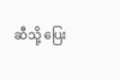ဆီသို့ ပြေး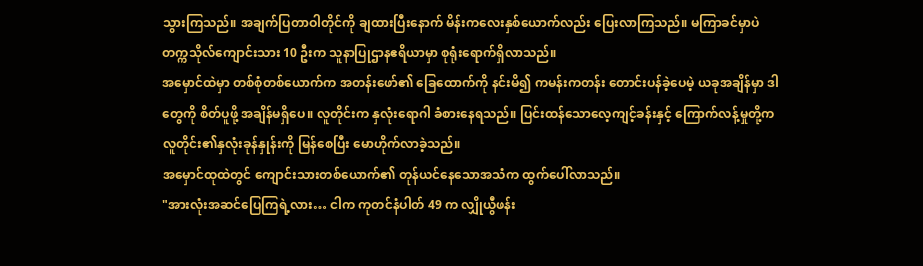သွားကြသည်။ အချက်ပြတာဝါတိုင်ကို ချထားပြီးနောက် မိန်းကလေးနှစ်ယောက်လည်း ပြေးလာကြသည်။ မကြာခင်မှာပဲ တက္ကသိုလ်ကျောင်းသား 10 ဦးက သူနာပြုဌာနဧရိယာမှာ စုရုံးရောက်ရှိလာသည်။
အမှောင်ထဲမှာ တစ်စုံတစ်ယောက်က အတန်းဖော်၏ ခြေထောက်ကို နင်းမိ၍ ကမန်းကတန်း တောင်းပန်ခဲ့ပေမဲ့ ယခုအချိန်မှာ ဒါတွေကို စိတ်ပူဖို့ အချိန်မရှိပေ။ လူတိုင်းက နှလုံးရောဂါ ခံစားနေရသည်။ ပြင်းထန်သောလေ့ကျင့်ခန်းနှင့် ကြောက်လန့်မှုတို့က လူတိုင်း၏နှလုံးခုန်နှုန်းကို မြန်စေပြီး မောဟိုက်လာခဲ့သည်။
အမှောင်ထုထဲတွင် ကျောင်းသားတစ်ယောက်၏ တုန်ယင်နေသောအသံက ထွက်ပေါ်လာသည်။
"အားလုံးအဆင်ပြေကြရဲ့လား… ငါက ကုတင်နံပါတ် 49 က လျှိုယွီဖန်း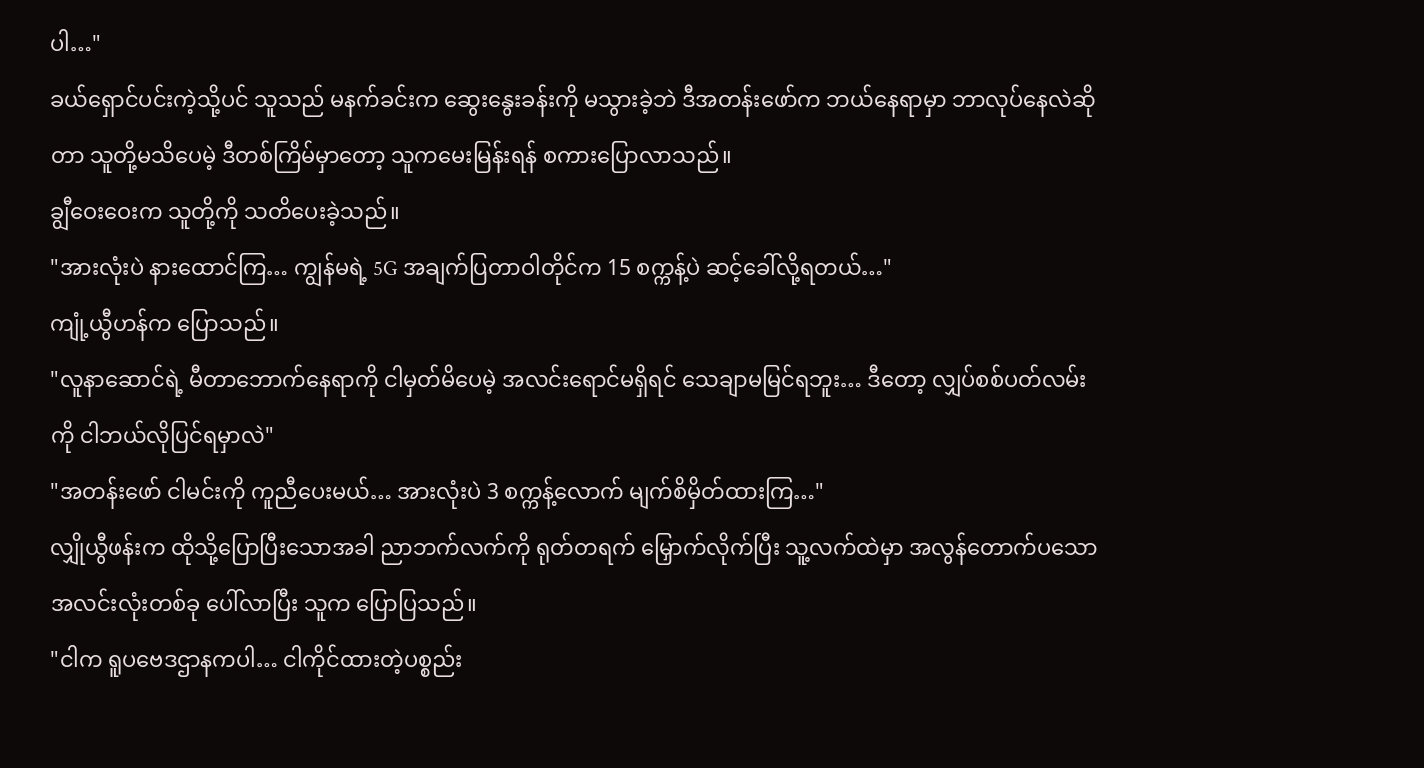ပါ…"
ခယ်ရှောင်ပင်းကဲ့သို့ပင် သူသည် မနက်ခင်းက ဆွေးနွေးခန်းကို မသွားခဲ့ဘဲ ဒီအတန်းဖော်က ဘယ်နေရာမှာ ဘာလုပ်နေလဲဆိုတာ သူတို့မသိပေမဲ့ ဒီတစ်ကြိမ်မှာတော့ သူကမေးမြန်းရန် စကားပြောလာသည်။
ချွီဝေးဝေးက သူတို့ကို သတိပေးခဲ့သည်။
"အားလုံးပဲ နားထောင်ကြ… ကျွန်မရဲ့ 5G အချက်ပြတာဝါတိုင်က 15 စက္ကန့်ပဲ ဆင့်ခေါ်လို့ရတယ်…"
ကျုံ့ယွီဟန်က ပြောသည်။
"လူနာဆောင်ရဲ့ မီတာဘောက်နေရာကို ငါမှတ်မိပေမဲ့ အလင်းရောင်မရှိရင် သေချာမမြင်ရဘူး… ဒီတော့ လျှပ်စစ်ပတ်လမ်းကို ငါဘယ်လိုပြင်ရမှာလဲ"
"အတန်းဖော် ငါမင်းကို ကူညီပေးမယ်… အားလုံးပဲ 3 စက္ကန့်လောက် မျက်စိမှိတ်ထားကြ…"
လျှိုယွီဖန်းက ထိုသို့ပြောပြီးသောအခါ ညာဘက်လက်ကို ရုတ်တရက် မြှောက်လိုက်ပြီး သူ့လက်ထဲမှာ အလွန်တောက်ပသော အလင်းလုံးတစ်ခု ပေါ်လာပြီး သူက ပြောပြသည်။
"ငါက ရူပဗေဒဌာနကပါ… ငါကိုင်ထားတဲ့ပစ္စည်း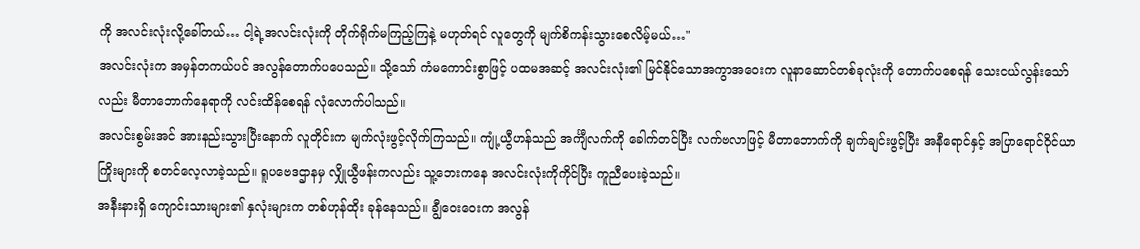ကို အလင်းလုံးလို့ခေါ်တယ်… ငါ့ရဲ့အလင်းလုံးကို တိုက်ရိုက်မကြည့်ကြနဲ့ မဟုတ်ရင် လူတွေကို မျက်စိကန်းသွားစေလိမ့်မယ်…"
အလင်းလုံးက အမှန်တကယ်ပင် အလွန်တောက်ပပေသည်။ သို့သော် ကံမကောင်းစွာဖြင့် ပထမအဆင့် အလင်းလုံး၏ မြင်နိုင်သောအကွာအဝေးက လူနာဆောင်တစ်ခုလုံးကို တောက်ပစေရန် သေးငယ်လွန်းသော်လည်း မီတာဘောက်နေရာကို လင်းထိန်စေရန် လုံလောက်ပါသည်။
အလင်းစွမ်းအင် အားနည်းသွားပြီးနောက် လူတိုင်းက မျက်လုံးဖွင့်လိုက်ကြသည်။ ကျုံ့ယွီဟန်သည် အင်္ကျီလက်ကို ခေါက်တင်ပြီး လက်ဗလာဖြင့် မီတာဘောက်ကို ချက်ချင်းဖွင့်ပြီး အနီရောင်နှင့် အပြာရောင်ဝိုင်ယာကြိုးများကို စတင်လေ့လာခဲ့သည်။ ရူပဗေဒဌာနမှ လျှိုယွီဖန်းကလည်း သူ့ဘေးကနေ အလင်းလုံးကိုကိုင်ပြီး ကူညီပေးခဲ့သည်။
အနီးနားရှိ ကျောင်းသားများ၏ နှလုံးများက တစ်ဟုန်ထိုး ခုန်နေသည်။ ချွီဝေးဝေးက အလွန်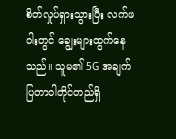စိတ်လှုပ်ရှားသွားပြီး လက်ဖဝါးတွင် ချွေးများထွက်နေသည်။ သူမ၏ 5G အချက်ပြတာဝါတိုင်တည်ရှိ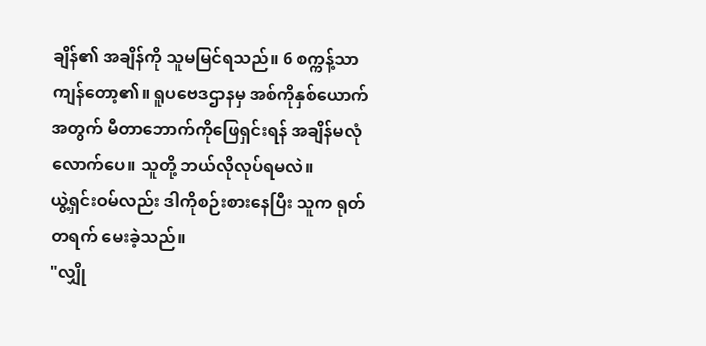ချိန်၏ အချိန်ကို သူမမြင်ရသည်။ 6 စက္ကန့်သာကျန်တော့၏။ ရူပဗေဒဌာနမှ အစ်ကိုနှစ်ယောက်အတွက် မီတာဘောက်ကိုဖြေရှင်းရန် အချိန်မလုံလောက်ပေ။ သူတို့ ဘယ်လိုလုပ်ရမလဲ။
ယွဲ့ရှင်းဝမ်လည်း ဒါကိုစဉ်းစားနေပြီး သူက ရုတ်တရက် မေးခဲ့သည်။
"လျှို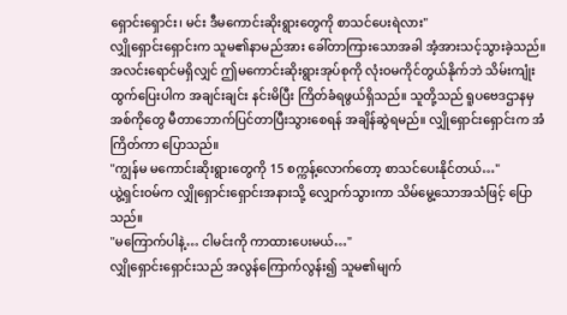ရှောင်းရှောင်း၊ မင်း ဒီမကောင်းဆိုးရွားတွေကို စာသင်ပေးရဲလား"
လျှိုရှောင်းရှောင်းက သူမ၏နာမည်အား ခေါ်တာကြားသောအခါ အံ့အားသင့်သွားခဲ့သည်။ အလင်းရောင်မရှိလျှင် ဤမကောင်းဆိုးရွားအုပ်စုကို လုံးဝမကိုင်တွယ်နိုက်ဘဲ သိမ်းကျုံးထွက်ပြေးပါက အချင်းချင်း နင်းမိပြီး ကြိတ်ခံရဖွယ်ရှိသည်။ သူတို့သည် ရူပဗေဒဌာနမှ အစ်ကိုတွေ မီတာဘောက်ပြင်တာပြီးသွားစေရန် အချိန်ဆွဲရမည်။ လျှိုရှောင်းရှောင်းက အံကြိတ်ကာ ပြောသည်။
"ကျွန်မ မကောင်းဆိုးရွားတွေကို 15 စက္ကန့်လောက်တော့ စာသင်ပေးနိုင်တယ်…"
ယွဲ့ရှင်းဝမ်က လျှိုရှောင်းရှောင်းအနားသို့ လျှောက်သွားကာ သိမ်မွေ့သောအသံဖြင့် ပြောသည်။
"မကြောက်ပါနဲ့… ငါမင်းကို ကာထားပေးမယ်…"
လျှိုရှောင်းရှောင်းသည် အလွန်ကြောက်လွန်း၍ သူမ၏မျက်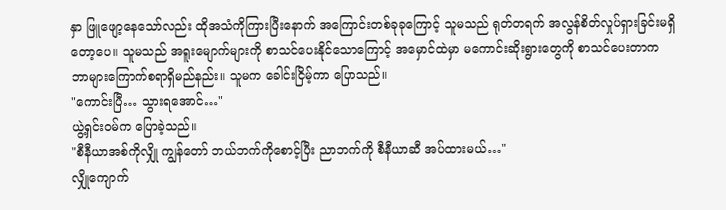နှာ ဖြူဖျော့နေသော်လည်း ထိုအသံကိုကြားပြီးနောက် အကြောင်းတစ်ခုခုကြောင့် သူမသည် ရုတ်တရက် အလွန်စိတ်လှုပ်ရှားခြင်းမရှိတော့ပေ။ သူမသည် အရူးမျောက်များကို စာသင်ပေးနိုင်သောကြောင့် အမှောင်ထဲမှာ မကောင်းဆိုးရွားတွေကို စာသင်ပေးတာက ဘာများကြောက်စရာရှိမည်နည်း။ သူမက ခေါင်းငြိမ့်ကာ ပြောသည်။
"ကောင်းပြီ… သွားရအောင်…"
ယွဲ့ရှင်းဝမ်က ပြောခဲ့သည်။
"စီနီယာအစ်ကိုလျှို ကျွန်တော် ဘယ်ဘက်ကိုစောင့်ပြီး ညာဘက်ကို စီနီယာဆီ အပ်ထားမယ်…"
လျှိုကျောက်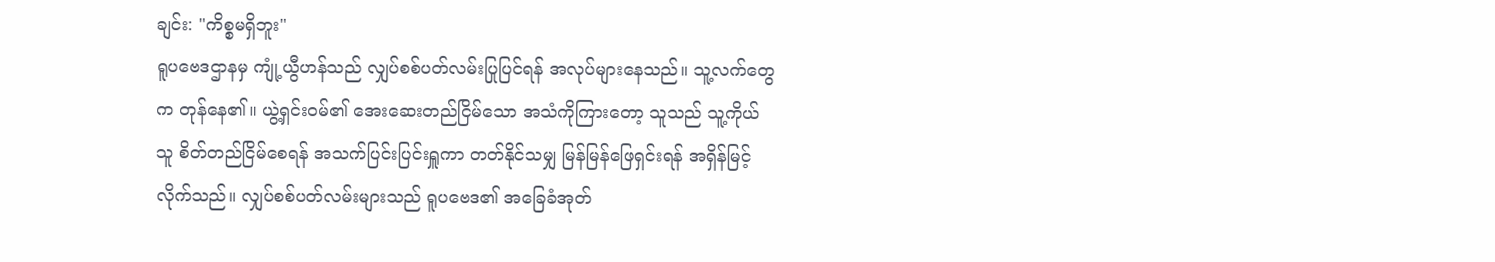ချင်း: "ကိစ္စမရှိဘူး"
ရူပဗေဒဌာနမှ ကျုံ့ယွီဟန်သည် လျှပ်စစ်ပတ်လမ်းပြုပြင်ရန် အလုပ်များနေသည်။ သူ့လက်တွေက တုန်နေ၏။ ယွဲ့ရှင်းဝမ်၏ အေးဆေးတည်ငြိမ်သော အသံကိုကြားတော့ သူသည် သူ့ကိုယ်သူ စိတ်တည်ငြိမ်စေရန် အသက်ပြင်းပြင်းရှူကာ တတ်နိုင်သမျှ မြန်မြန်ဖြေရှင်းရန် အရှိန်မြင့်လိုက်သည်။ လျှပ်စစ်ပတ်လမ်းများသည် ရူပဗေဒ၏ အခြေခံအုတ်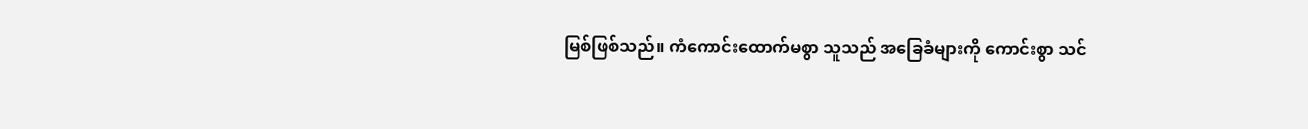မြစ်ဖြစ်သည်။ ကံကောင်းထောက်မစွာ သူသည် အခြေခံများကို ကောင်းစွာ သင်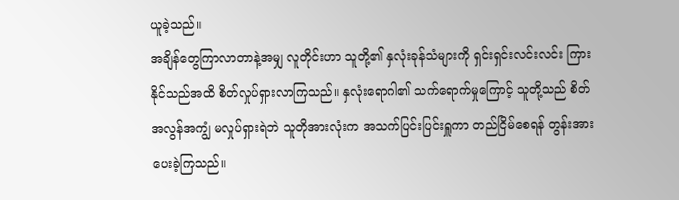ယူခဲ့သည်။
အချိန်တွေကြာလာတာနဲ့အမျှ လူတိုင်းဟာ သူတို့၏ နှလုံးခုန်သံများကို ရှင်းရှင်းလင်းလင်း ကြားနိုင်သည်အထိ စိတ်လှုပ်ရှားလာကြသည်။ နှလုံးရောဂါ၏ သက်ရောက်မှုကြောင့် သူတို့သည် စိတ်အလွန်အကျွံ မလှုပ်ရှားရဲဘဲ သူတိုအားလုံးက အသက်ပြင်းပြင်းရှူကာ တည်ငြိမ်စေရန် တွန်းအားပေးခဲ့ကြသည်။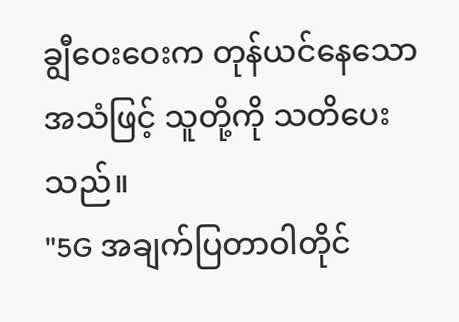ချွီဝေးဝေးက တုန်ယင်နေသောအသံဖြင့် သူတို့ကို သတိပေးသည်။
"5G အချက်ပြတာဝါတိုင်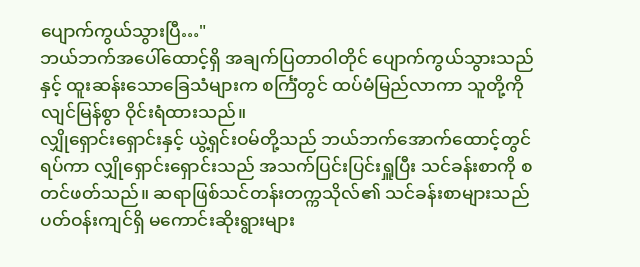ပျောက်ကွယ်သွားပြီ…"
ဘယ်ဘက်အပေါ်ထောင့်ရှိ အချက်ပြတာဝါတိုင် ပျောက်ကွယ်သွားသည်နှင့် ထူးဆန်းသောခြေသံများက စင်္ကြံတွင် ထပ်မံမြည်လာကာ သူတို့ကို လျင်မြန်စွာ ဝိုင်းရံထားသည်။
လျှိုရှောင်းရှောင်းနှင့် ယွဲ့ရှင်းဝမ်တို့သည် ဘယ်ဘက်အောက်ထောင့်တွင် ရပ်ကာ လျှိုရှောင်းရှောင်းသည် အသက်ပြင်းပြင်းရှူပြီး သင်ခန်းစာကို စတင်ဖတ်သည်။ ဆရာဖြစ်သင်တန်းတက္ကသိုလ်၏ သင်ခန်းစာများသည် ပတ်ဝန်းကျင်ရှိ မကောင်းဆိုးရွားများ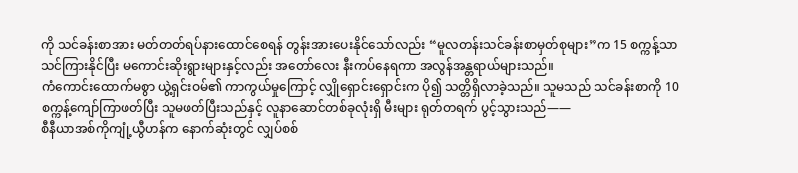ကို သင်ခန်းစာအား မတ်တတ်ရပ်နားထောင်စေရန် တွန်းအားပေးနိုင်သော်လည်း “မူလတန်းသင်ခန်းစာမှတ်စုများ”က 15 စက္ကန့်သာ သင်ကြားနိုင်ပြီး မကောင်းဆိုးရွားများနှင့်လည်း အတော်လေး နီးကပ်နေရကာ အလွန်အန္တရာယ်များသည်။
ကံကောင်းထောက်မစွာ ယွဲ့ရှင်းဝမ်၏ ကာကွယ်မှုကြောင့် လျှိုရှောင်းရှောင်းက ပို၍ သတ္တိရှိလာခဲ့သည်။ သူမသည် သင်ခန်းစာကို 10 စက္ကန့်ကျော်ကြာဖတ်ပြီး သူမဖတ်ပြီးသည်နှင့် လူနာဆောင်တစ်ခုလုံးရှိ မီးများ ရုတ်တရက် ပွင့်သွားသည်——
စီနီယာအစ်ကိုကျုံ့ယွီဟန်က နောက်ဆုံးတွင် လျှပ်စစ်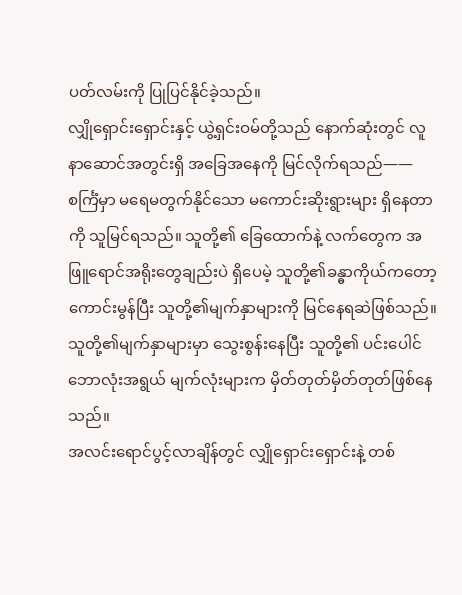ပတ်လမ်းကို ပြုပြင်နိုင်ခဲ့သည်။
လျှိုရှောင်းရှောင်းနှင့် ယွဲ့ရှင်းဝမ်တို့သည် နောက်ဆုံးတွင် လူနာဆောင်အတွင်းရှိ အခြေအနေကို မြင်လိုက်ရသည်——
စင်္ကြံမှာ မရေမတွက်နိုင်သော မကောင်းဆိုးရွားများ ရှိနေတာကို သူမြင်ရသည်။ သူတို့၏ ခြေထောက်နဲ့ လက်တွေက အဖြူရောင်အရိုးတွေချည်းပဲ ရှိပေမဲ့ သူတို့၏ခန္ဓာကိုယ်ကတော့ ကောင်းမွန်ပြီး သူတို့၏မျက်နှာများကို မြင်နေရဆဲဖြစ်သည်။ သူတို့၏မျက်နှာများမှာ သွေးစွန်းနေပြီး သူတို့၏ ပင်းပေါင်ဘောလုံးအရွယ် မျက်လုံးများက မှိတ်တုတ်မှိတ်တုတ်ဖြစ်နေသည်။
အလင်းရောင်ပွင့်လာချိန်တွင် လျှိုရှောင်းရှောင်းနဲ့ တစ်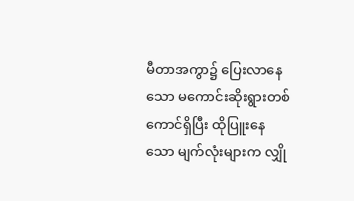မီတာအကွာ၌ ပြေးလာနေသော မကောင်းဆိုးရွားတစ်ကောင်ရှိပြီး ထိုပြူးနေသော မျက်လုံးများက လျှို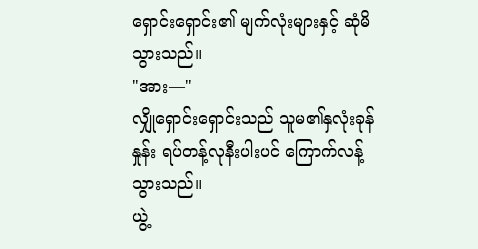ရှောင်းရှောင်း၏ မျက်လုံးများနှင့် ဆုံမိသွားသည်။
"အား—"
လျှိုရှောင်းရှောင်းသည် သူမ၏နှလုံးခုန်နှုန်း ရပ်တန့်လုနီးပါးပင် ကြောက်လန့်သွားသည်။
ယွဲ့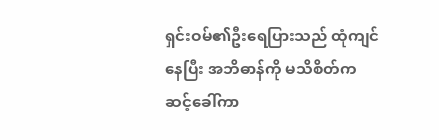ရှင်းဝမ်၏ဦးရေပြားသည် ထုံကျင်နေပြီး အဘိဓာန်ကို မသိစိတ်က ဆင့်ခေါ်ကာ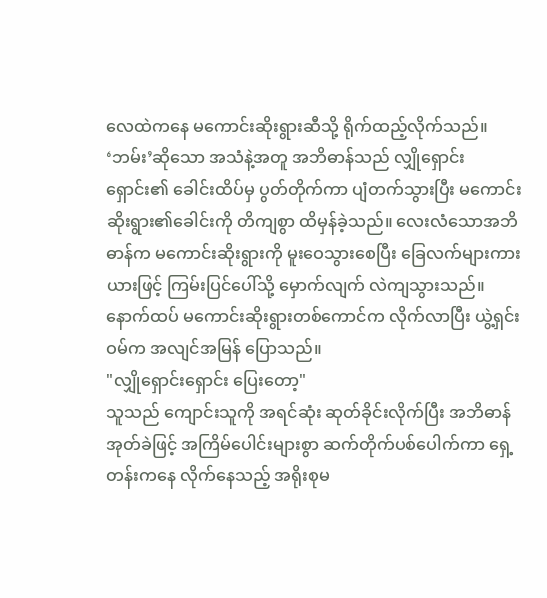လေထဲကနေ မကောင်းဆိုးရွားဆီသို့ ရိုက်ထည့်လိုက်သည်။
‘ဘမ်း’ဆိုသော အသံနဲ့အတူ အဘိဓာန်သည် လျှိုရှောင်းရှောင်း၏ ခေါင်းထိပ်မှ ပွတ်တိုက်ကာ ပျံတက်သွားပြီး မကောင်းဆိုးရွား၏ခေါင်းကို တိကျစွာ ထိမှန်ခဲ့သည်။ လေးလံသောအဘိဓာန်က မကောင်းဆိုးရွားကို မူးဝေသွားစေပြီး ခြေလက်များကားယားဖြင့် ကြမ်းပြင်ပေါ်သို့ မှောက်လျက် လဲကျသွားသည်။
နောက်ထပ် မကောင်းဆိုးရွားတစ်ကောင်က လိုက်လာပြီး ယွဲ့ရှင်းဝမ်က အလျင်အမြန် ပြောသည်။
"လျှိုရှောင်းရှောင်း ပြေးတော့"
သူသည် ကျောင်းသူကို အရင်ဆုံး ဆုတ်ခိုင်းလိုက်ပြီး အဘိဓာန်အုတ်ခဲဖြင့် အကြိမ်ပေါင်းများစွာ ဆက်တိုက်ပစ်ပေါက်ကာ ရှေ့တန်းကနေ လိုက်နေသည့် အရိုးစုမ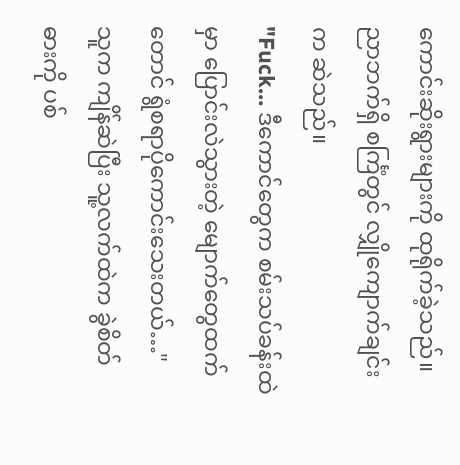ကောင်းဆိုးရွားများကို ထုရိုက်ခဲ့သည်။
ညာဘက်ရှိ စင်္ကြံတွင် လျှိုကျောက်ချင်းက ဆဲသည်။
"Fuck… ဒီကောင်တွေက စမ်းသပ်ခန်းထဲမှာ ပြောင်းလဲသွားတဲ့ မျောက်တွေထက်တောင် ရွံစရာပိုကောင်းသေးတယ်…"
သူက ကျိန်ဆဲပြီး သူ့လက်ထဲက ခွဲစိတ်ဓားကို ပစ်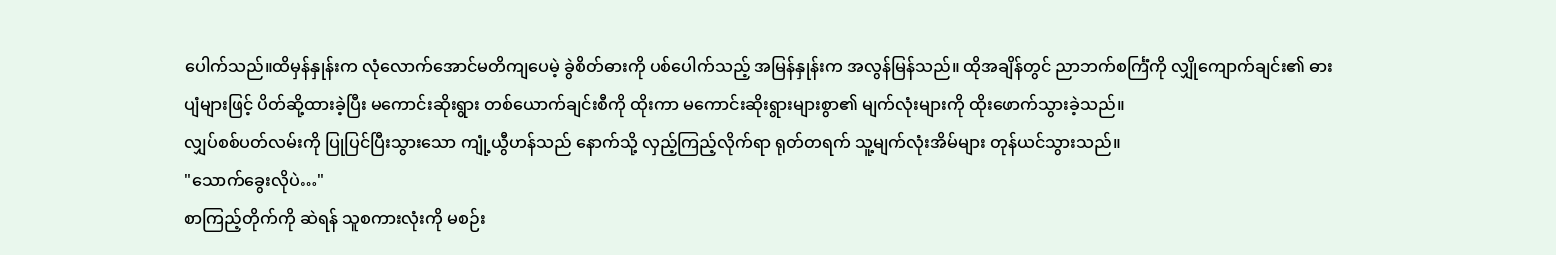ပေါက်သည်။ထိမှန်နှုန်းက လုံလောက်အောင်မတိကျပေမဲ့ ခွဲစိတ်ဓားကို ပစ်ပေါက်သည့် အမြန်နှုန်းက အလွန်မြန်သည်။ ထိုအချိန်တွင် ညာဘက်စင်္ကြံကို လျှိုကျောက်ချင်း၏ ဓားပျံများဖြင့် ပိတ်ဆို့ထားခဲ့ပြီး မကောင်းဆိုးရွား တစ်ယောက်ချင်းစီကို ထိုးကာ မကောင်းဆိုးရွားများစွာ၏ မျက်လုံးများကို ထိုးဖောက်သွားခဲ့သည်။
လျှပ်စစ်ပတ်လမ်းကို ပြုပြင်ပြီးသွားသော ကျုံ့ယွီဟန်သည် နောက်သို့ လှည့်ကြည့်လိုက်ရာ ရုတ်တရက် သူ့မျက်လုံးအိမ်များ တုန်ယင်သွားသည်။
"သောက်ခွေးလိုပဲ…"
စာကြည့်တိုက်ကို ဆဲရန် သူစကားလုံးကို မစဉ်း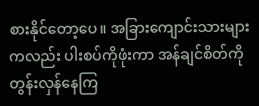စားနိုင်တော့ပေ။ အခြားကျောင်းသားများကလည်း ပါးစပ်ကိုဖုံးကာ အန်ချင်စိတ်ကို တွန်းလှန်နေကြ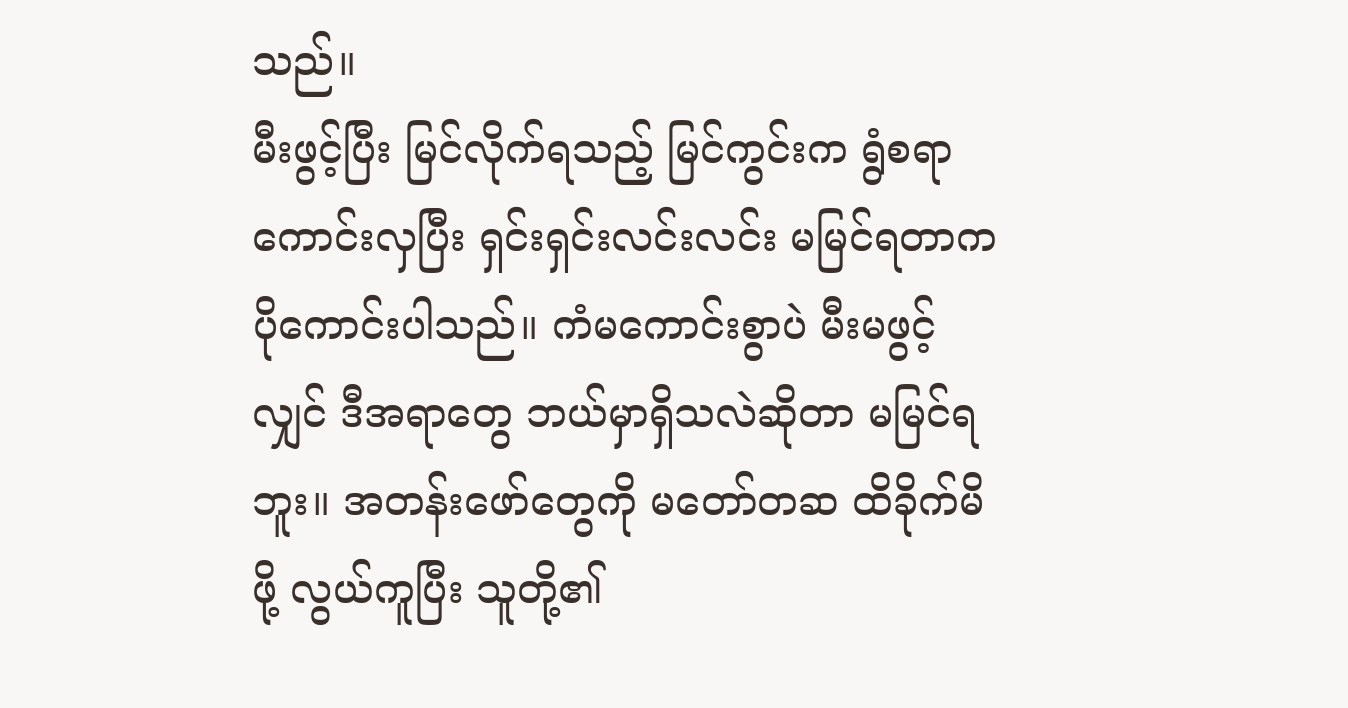သည်။
မီးဖွင့်ပြီး မြင်လိုက်ရသည့် မြင်ကွင်းက ရွံစရာကောင်းလှပြီး ရှင်းရှင်းလင်းလင်း မမြင်ရတာက ပိုကောင်းပါသည်။ ကံမကောင်းစွာပဲ မီးမဖွင့်လျှင် ဒီအရာတွေ ဘယ်မှာရှိသလဲဆိုတာ မမြင်ရဘူး။ အတန်းဖော်တွေကို မတော်တဆ ထိခိုက်မိဖို့ လွယ်ကူပြီး သူတို့၏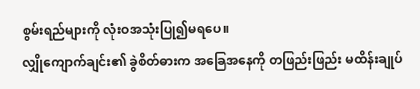စွမ်းရည်များကို လုံးဝအသုံးပြု၍မရပေ။
လျှိုကျောက်ချင်း၏ ခွဲစိတ်ဓားက အခြေအနေကို တဖြည်းဖြည်း မထိန်းချုပ်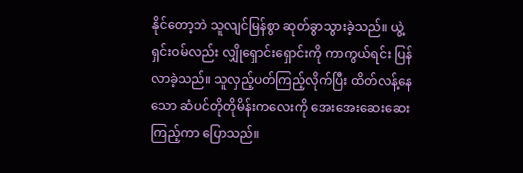နိုင်တော့ဘဲ သူလျင်မြန်စွာ ဆုတ်ခွာသွားခဲ့သည်။ ယွဲ့ရှင်းဝမ်လည်း လျှိုရှောင်းရှောင်းကို ကာကွယ်ရင်း ပြန်လာခဲ့သည်။ သူလှည့်ပတ်ကြည့်လိုက်ပြီး ထိတ်လန့်နေသော ဆံပင်တိုတိုမိန်းကလေးကို အေးအေးဆေးဆေးကြည့်ကာ ပြောသည်။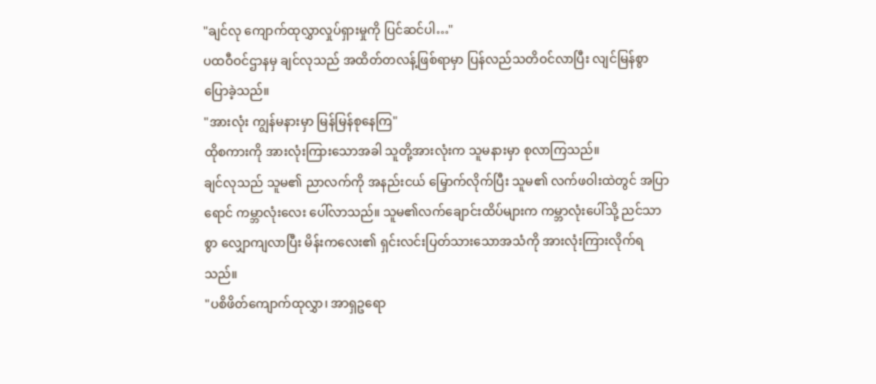"ချင်လု ကျောက်ထုလွှာလှုပ်ရှားမှုကို ပြင်ဆင်ပါ…"
ပထဝီဝင်ဌာနမှ ချင်လုသည် အထိတ်တလန့်ဖြစ်ရာမှာ ပြန်လည်သတိဝင်လာပြီး လျင်မြန်စွာပြောခဲ့သည်။
"အားလုံး ကျွန်မနားမှာ မြန်မြန်စုနေကြ"
ထိုစကားကို အားလုံးကြားသောအခါ သူတို့အားလုံးက သူမနားမှာ စုလာကြသည်။
ချင်လုသည် သူမ၏ ညာလက်ကို အနည်းငယ် မြှောက်လိုက်ပြီး သူမ၏ လက်ဖဝါးထဲတွင် အပြာရောင် ကမ္ဘာလုံးလေး ပေါ်လာသည်။ သူမ၏လက်ချောင်းထိပ်များက ကမ္ဘာလုံးပေါ်သို့ ညင်သာစွာ လျှောကျလာပြီး မိန်းကလေး၏ ရှင်းလင်းပြတ်သားသောအသံကို အားလုံးကြားလိုက်ရသည်။
"ပစိဖိတ်ကျောက်ထုလွှာ၊ အာရှဥရော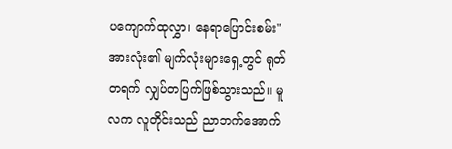ပကျောက်ထုလွှာ၊ နေရာပြောင်းစမ်း"
အားလုံး၏ မျက်လုံးများရှေ့တွင် ရုတ်တရက် လျှပ်တပြက်ဖြစ်သွားသည်။ မူလက လူတိုင်းသည် ညာဘက်အောက်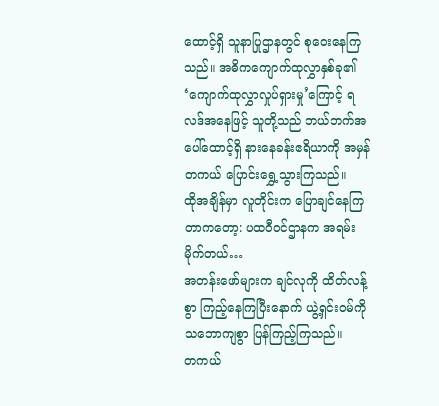ထောင့်ရှိ သူနာပြုဌာနတွင် စုဝေးနေကြသည်။ အဓိကကျောက်ထုလွှာနှစ်ခု၏ ‘ကျောက်ထုလွှာလှုပ်ရှားမှု’ကြောင့် ရလဒ်အနေဖြင့် သူတို့သည် ဘယ်ဘက်အပေါ်ထောင့်ရှိ နားနေခန်းဧရိယာကို အမှန်တကယ် ပြောင်းရွှေ့သွားကြသည်။
ထိုအချိန်မှာ လူတိုင်းက ပြောချင်နေကြတာကတော့: ပထဝီဝင်ဌာနက အရမ်းမိုက်တယ်…
အတန်းဖော်များက ချင်လုကို ထိတ်လန့်စွာ ကြည့်နေကြပြီးနောက် ယွဲ့ရှင်းဝမ်ကို သဘောကျစွာ ပြန်ကြည့်ကြသည်။
တကယ်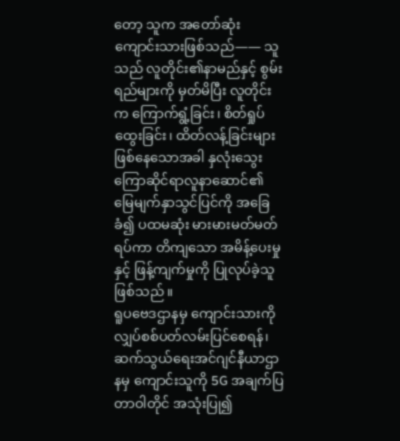တော့ သူက အတော်ဆုံးကျောင်းသားဖြစ်သည်—— သူသည် လူတိုင်း၏နာမည်နှင့် စွမ်းရည်များကို မှတ်မိပြီး လူတိုင်းက ကြောက်ရွံ့ခြင်း၊ စိတ်ရှုပ်ထွေးခြင်း၊ ထိတ်လန့်ခြင်းများ ဖြစ်နေသောအခါ နှလုံးသွေးကြောဆိုင်ရာလူနာဆောင်၏ မြေမျက်နှာသွင်ပြင်ကို အခြေခံ၍ ပထမဆုံး မားမားမတ်မတ်ရပ်ကာ တိကျသော အမိန့်ပေးမှုနှင့် ဖြန့်ကျက်မှုကို ပြုလုပ်ခဲ့သူဖြစ်သည်။
ရူပဗေဒဌာနမှ ကျောင်းသားကို လျှပ်စစ်ပတ်လမ်းပြင်စေရန်၊ ဆက်သွယ်ရေးအင်ဂျင်နီယာဌာနမှ ကျောင်းသူကို 5G အချက်ပြတာဝါတိုင် အသုံးပြု၍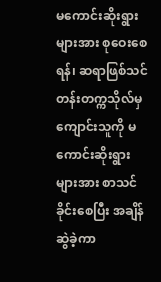မကောင်းဆိုးရွားများအား စုဝေးစေရန်၊ ဆရာဖြစ်သင်တန်းတက္ကသိုလ်မှ ကျောင်းသူကို မကောင်းဆိုးရွားများအား စာသင်ခိုင်းစေပြီး အချိန်ဆွဲခဲ့ကာ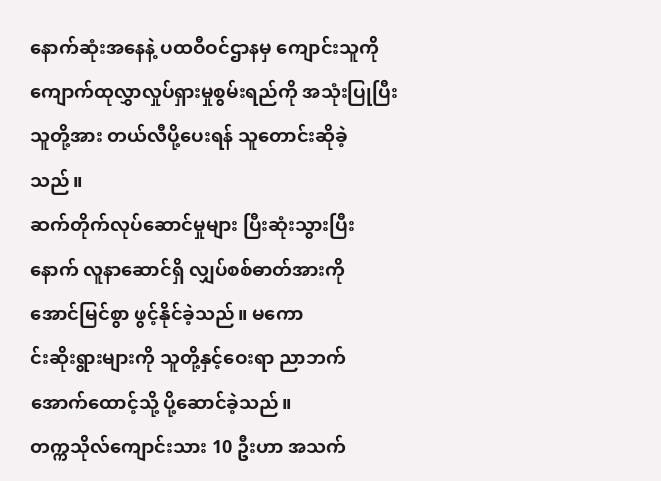နောက်ဆုံးအနေနဲ့ ပထဝီဝင်ဌာနမှ ကျောင်းသူကို ကျောက်ထုလွှာလှုပ်ရှားမှုစွမ်းရည်ကို အသုံးပြုပြီး သူတို့အား တယ်လီပို့ပေးရန် သူတောင်းဆိုခဲ့သည်။
ဆက်တိုက်လုပ်ဆောင်မှုများ ပြီးဆုံးသွားပြီးနောက် လူနာဆောင်ရှိ လျှပ်စစ်ဓာတ်အားကို အောင်မြင်စွာ ဖွင့်နိုင်ခဲ့သည်။ မကော
င်းဆိုးရွားများကို သူတို့နှင့်ဝေးရာ ညာဘက်အောက်ထောင့်သို့ ပို့ဆောင်ခဲ့သည်။
တက္ကသိုလ်ကျောင်းသား 10 ဦးဟာ အသက်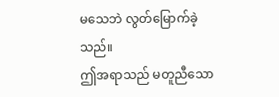မသေဘဲ လွတ်မြောက်ခဲ့သည်။
ဤအရာသည် မတူညီသော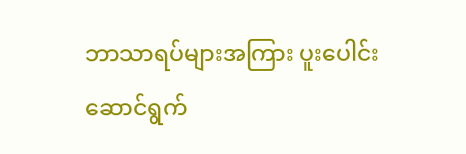ဘာသာရပ်များအကြား ပူးပေါင်းဆောင်ရွက်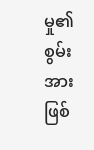မှု၏ စွမ်းအားဖြစ်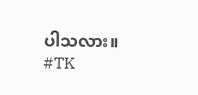ပါသလား။
#TK